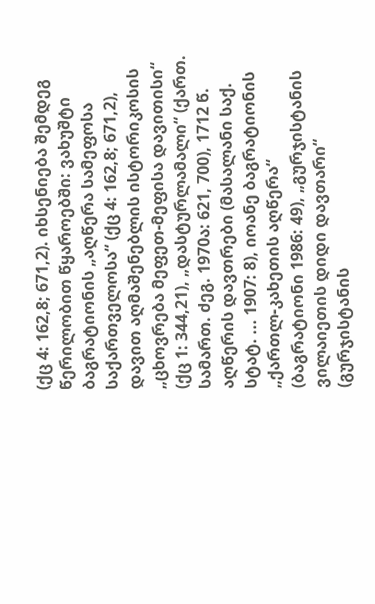(ქც 4: 162,8; 671,2). იხსენიება შემდეგ წერილობით წყაროებში: ვახუშტი ბაგრატიონის „აღწერა სამეფოსა საქართველოსა“ (ქც 4: 162,8; 671,2), დავით აღმაშენებლის ისტორიკოსის „ცხოვრება მეფეთ-მეფისა დავითისი“ (ქც 1: 344,21), „დასტურლამალი“ (ქართ. სამართ. ძეგ. 1970ა: 621, 700), 1712 წ. აღწერის დავთრები (მასალანი საქ. სტატ. ... 1907: 8), იოანე ბაგრატიონის „ქართლ-კახეთის აღწერა“ (ბაგრატიონი 1986: 49), „გურჯისტანის ვილაიეთის დიდი დავთარი“ (გურჯისტანის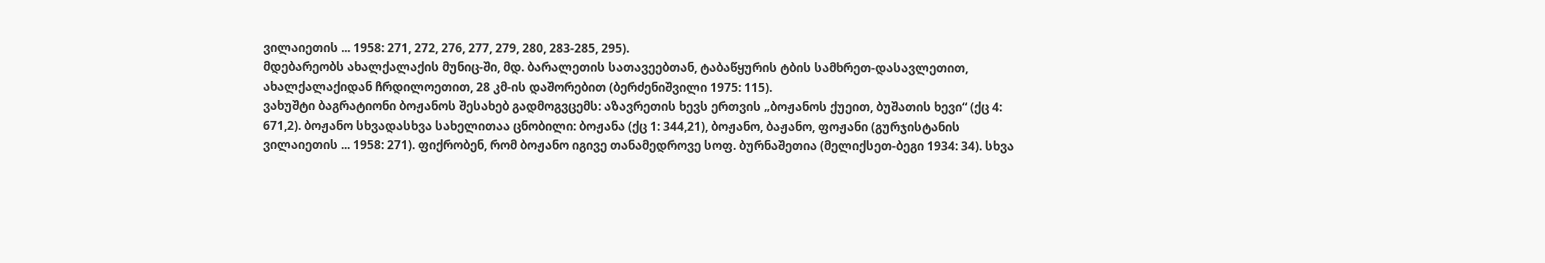ვილაიეთის ... 1958: 271, 272, 276, 277, 279, 280, 283-285, 295).
მდებარეობს ახალქალაქის მუნიც-ში, მდ. ბარალეთის სათავეებთან, ტაბაწყურის ტბის სამხრეთ-დასავლეთით, ახალქალაქიდან ჩრდილოეთით, 28 კმ-ის დაშორებით (ბერძენიშვილი 1975: 115).
ვახუშტი ბაგრატიონი ბოჟანოს შესახებ გადმოგვცემს: აზავრეთის ხევს ერთვის „ბოჟანოს ქუეით, ბუშათის ხევი“ (ქც 4: 671,2). ბოჟანო სხვადასხვა სახელითაა ცნობილი: ბოჟანა (ქც 1: 344,21), ბოჟანო, ბაჟანო, ფოჟანი (გურჯისტანის ვილაიეთის ... 1958: 271). ფიქრობენ, რომ ბოჟანო იგივე თანამედროვე სოფ. ბურნაშეთია (მელიქსეთ-ბეგი 1934: 34). სხვა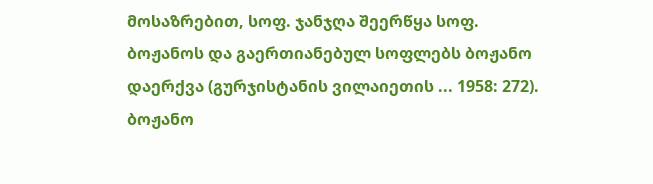მოსაზრებით, სოფ. ჯანჯღა შეერწყა სოფ. ბოჟანოს და გაერთიანებულ სოფლებს ბოჟანო დაერქვა (გურჯისტანის ვილაიეთის ... 1958: 272). ბოჟანო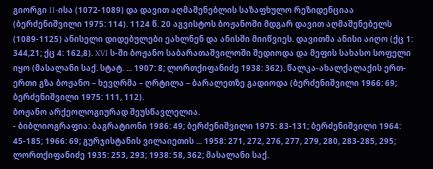გიორგი II-ისა (1072-1089) და დავით აღმაშენებლის საზაფხულო რეზიდენციაა (ბერძენიშვილი 1975: 114). 1124 წ. 20 აგვისტოს ბოჟანოში მდგარ დავით აღმაშენებელს (1089-1125) ანისელი დიდებულები ეახლნენ და ანისში მიიწვიეს. დავითმა ანისი აიღო (ქც 1: 344,21; ქც 4: 162,8). XVI ს-ში ბოჟანო საბარათაშვილოში შედიოდა და მეფის სახასო სოფელი იყო (მასალანი საქ. სტატ. ... 1907: 8; ლორთქიფანიძე 1938: 362). წალკა-ახალქალაქის ერთ-ერთი გზა ბოჟანო – ხევღრმა – ღრტილა – ბარალეთზე გადიოდა (ბერძენიშვილი 1966: 69; ბერძენიშვილი 1975: 111, 112).
ბოჟანო არქეოლოგიურად შეუსწავლელია.
- ბიბლიოგრაფია: ბაგრატიონი 1986: 49; ბერძენიშვილი 1975: 83-131; ბერძენიშვილი 1964: 45-185; 1966: 69; გურჯისტანის ვილაიეთის ... 1958: 271, 272, 276, 277, 279, 280, 283-285, 295; ლორთქიფანიძე 1935: 253, 293; 1938: 58, 362; მასალანი საქ.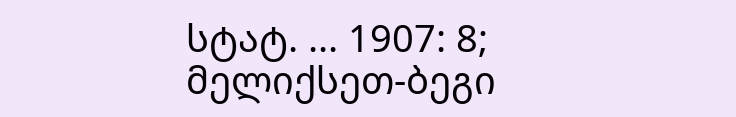სტატ. ... 1907: 8; მელიქსეთ-ბეგი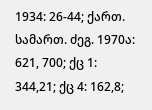1934: 26-44; ქართ. სამართ. ძეგ. 1970ა: 621, 700; ქც 1: 344,21; ქც 4: 162,8;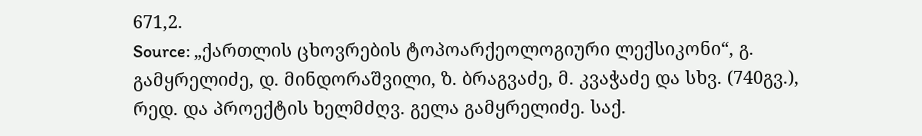671,2.
Source: „ქართლის ცხოვრების ტოპოარქეოლოგიური ლექსიკონი“, გ. გამყრელიძე, დ. მინდორაშვილი, ზ. ბრაგვაძე, მ. კვაჭაძე და სხვ. (740გვ.), რედ. და პროექტის ხელმძღვ. გელა გამყრელიძე. საქ.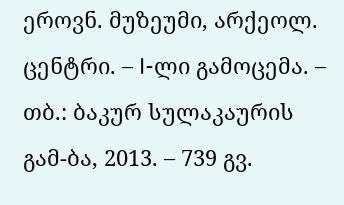ეროვნ. მუზეუმი, არქეოლ. ცენტრი. – I-ლი გამოცემა. – თბ.: ბაკურ სულაკაურის გამ-ბა, 2013. – 739 გვ.